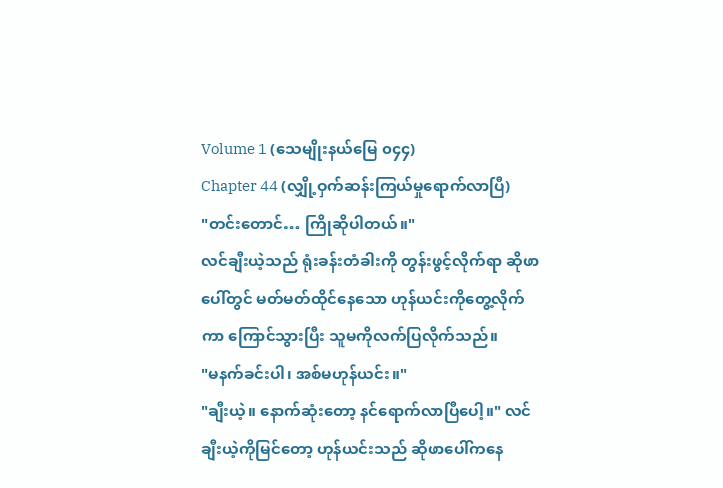Volume 1 (သေမျိုးနယ်မြေ ၀၄၄)
Chapter 44 (လျှို့ဝှက်ဆန်းကြယ်မှုရောက်လာပြီ)
"တင်းတောင်… ကြိုဆိုပါတယ်။"
လင်ချီးယဲ့သည် ရုံးခန်းတံခါးကို တွန်းဖွင့်လိုက်ရာ ဆိုဖာပေါ်တွင် မတ်မတ်ထိုင်နေသော ဟုန်ယင်းကိုတွေ့လိုက်ကာ ကြောင်သွားပြီး သူမကိုလက်ပြလိုက်သည်။
"မနက်ခင်းပါ၊ အစ်မဟုန်ယင်း။"
"ချီးယဲ့။ နောက်ဆုံးတော့ နင်ရောက်လာပြီပေါ့။" လင်ချီးယဲ့ကိုမြင်တော့ ဟုန်ယင်းသည် ဆိုဖာပေါ်ကနေ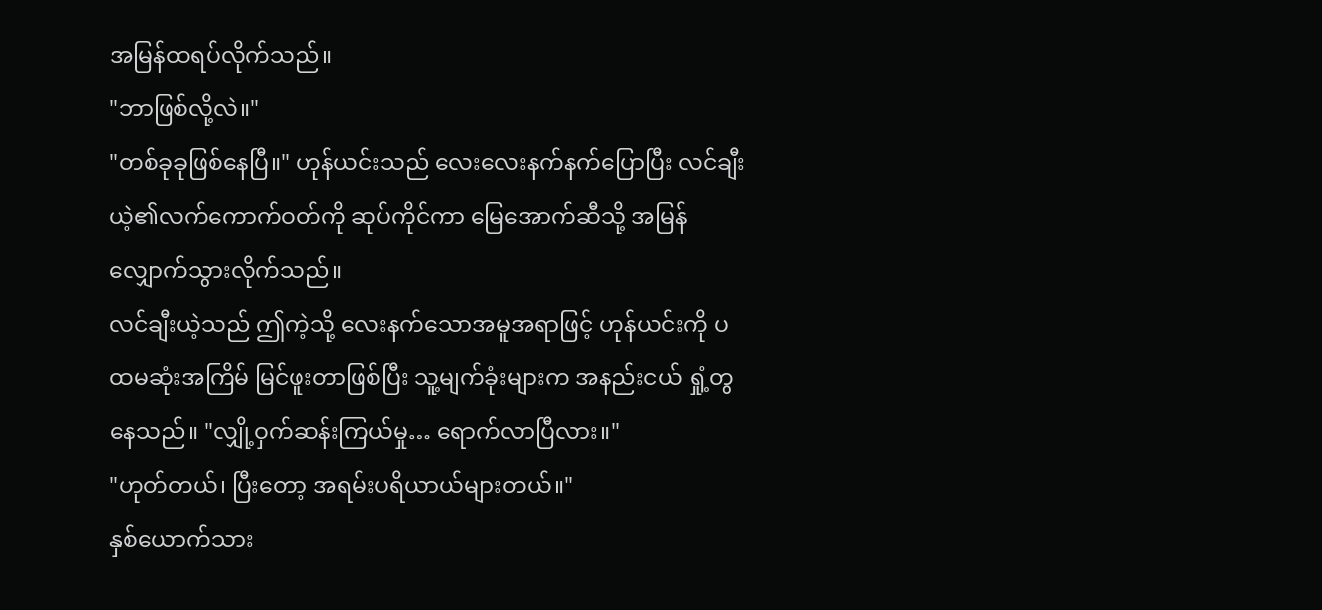အမြန်ထရပ်လိုက်သည်။
"ဘာဖြစ်လို့လဲ။"
"တစ်ခုခုဖြစ်နေပြီ။" ဟုန်ယင်းသည် လေးလေးနက်နက်ပြောပြီး လင်ချီးယဲ့၏လက်ကောက်ဝတ်ကို ဆုပ်ကိုင်ကာ မြေအောက်ဆီသို့ အမြန်လျှောက်သွားလိုက်သည်။
လင်ချီးယဲ့သည် ဤကဲ့သို့ လေးနက်သောအမူအရာဖြင့် ဟုန်ယင်းကို ပထမဆုံးအကြိမ် မြင်ဖူးတာဖြစ်ပြီး သူ့မျက်ခုံးများက အနည်းငယ် ရှုံ့တွနေသည်။ "လျှို့ဝှက်ဆန်းကြယ်မှု… ရောက်လာပြီလား။"
"ဟုတ်တယ်၊ ပြီးတော့ အရမ်းပရိယာယ်များတယ်။"
နှစ်ယောက်သား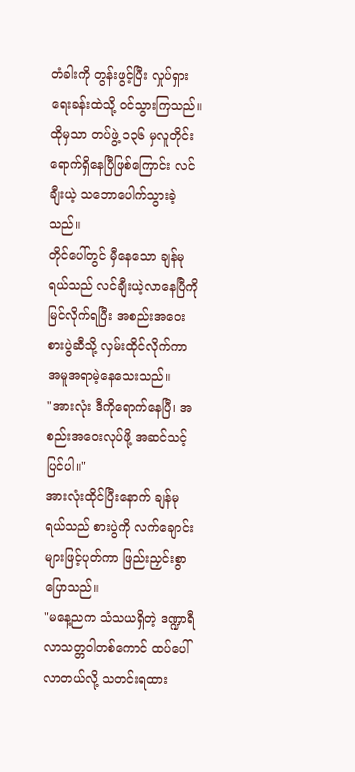တံခါးကို တွန်းဖွင့်ပြီး လှုပ်ရှားရေးခန်းထဲသို့ ဝင်သွားကြသည်။ ထိုမှသာ တပ်ဖွဲ့ ၁၃၆ မှလူတိုင်းရောက်ရှိနေပြီဖြစ်ကြောင်း လင်ချီးယဲ့ သဘောပေါက်သွားခဲ့သည်။
တိုင်ပေါ်တွင် မှီနေသော ချန်မုရယ်သည် လင်ချီးယဲ့လာနေပြီကို မြင်လိုက်ရပြီး အစည်းအဝေးစားပွဲဆီသို့ လှမ်းထိုင်လိုက်ကာ အမူအရာမဲ့နေသေးသည်။
"အားလုံး ဒီကိုရောက်နေပြီ၊ အစည်းအဝေးလုပ်ဖို့ အဆင်သင့်ပြင်ပါ။"
အားလုံးထိုင်ပြီးနောက် ချန်မုရယ်သည် စားပွဲကို လက်ချောင်းများဖြင့်ပုတ်ကာ ဖြည်းညှင်းစွာပြောသည်။
"မနေ့ညက သံသယရှိတဲ့ ဒဏ္ဍာရီလာသတ္တဝါတစ်ကောင် ထပ်ပေါ်လာတယ်လို့ သတင်းရထား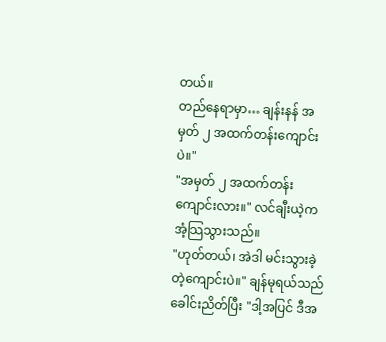တယ်။
တည်နေရာမှာ… ချန်းနန် အမှတ် ၂ အထက်တန်းကျောင်းပဲ။"
"အမှတ် ၂ အထက်တန်းကျောင်းလား။" လင်ချီးယဲ့က အံ့သြသွားသည်။
"ဟုတ်တယ်၊ အဲဒါ မင်းသွားခဲ့တဲ့ကျောင်းပဲ။" ချန်မုရယ်သည် ခေါင်းညိတ်ပြီး "ဒါ့အပြင် ဒီအ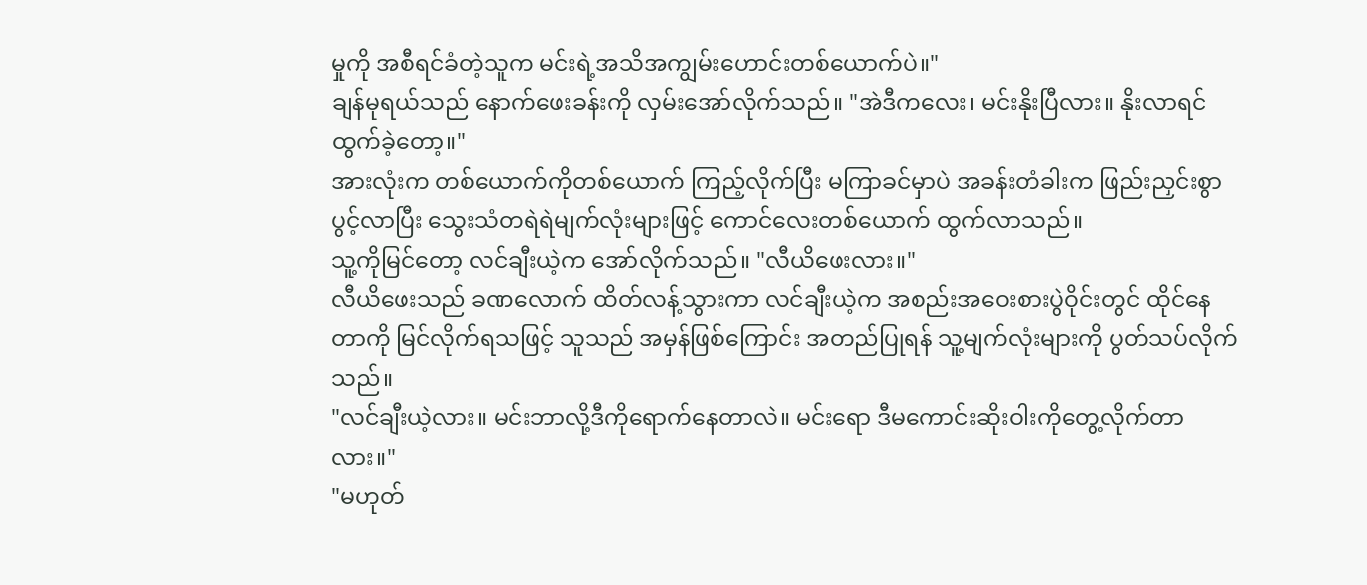မှုကို အစီရင်ခံတဲ့သူက မင်းရဲ့အသိအကျွမ်းဟောင်းတစ်ယောက်ပဲ။"
ချန်မုရယ်သည် နောက်ဖေးခန်းကို လှမ်းအော်လိုက်သည်။ "အဲဒီကလေး၊ မင်းနိုးပြီလား။ နိုးလာရင်ထွက်ခဲ့တော့။"
အားလုံးက တစ်ယောက်ကိုတစ်ယောက် ကြည့်လိုက်ပြီး မကြာခင်မှာပဲ အခန်းတံခါးက ဖြည်းညှင်းစွာ ပွင့်လာပြီး သွေးသံတရဲရဲမျက်လုံးများဖြင့် ကောင်လေးတစ်ယောက် ထွက်လာသည်။
သူ့ကိုမြင်တော့ လင်ချီးယဲ့က အော်လိုက်သည်။ "လီယိဖေးလား။"
လီယိဖေးသည် ခဏလောက် ထိတ်လန့်သွားကာ လင်ချီးယဲ့က အစည်းအဝေးစားပွဲဝိုင်းတွင် ထိုင်နေတာကို မြင်လိုက်ရသဖြင့် သူသည် အမှန်ဖြစ်ကြောင်း အတည်ပြုရန် သူ့မျက်လုံးများကို ပွတ်သပ်လိုက်သည်။
"လင်ချီးယဲ့လား။ မင်းဘာလို့ဒီကိုရောက်နေတာလဲ။ မင်းရော ဒီမကောင်းဆိုးဝါးကိုတွေ့လိုက်တာလား။"
"မဟုတ်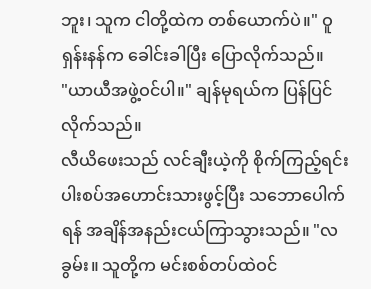ဘူး၊ သူက ငါတို့ထဲက တစ်ယောက်ပဲ။" ဝူရှန်းနန်က ခေါင်းခါပြီး ပြောလိုက်သည်။
"ယာယီအဖွဲ့ဝင်ပါ။" ချန်မုရယ်က ပြန်ပြင်လိုက်သည်။
လီယိဖေးသည် လင်ချီးယဲ့ကို စိုက်ကြည့်ရင်း ပါးစပ်အဟောင်းသားဖွင့်ပြီး သဘောပေါက်ရန် အချိန်အနည်းငယ်ကြာသွားသည်။ "လခွမ်း။ သူတို့က မင်းစစ်တပ်ထဲဝင်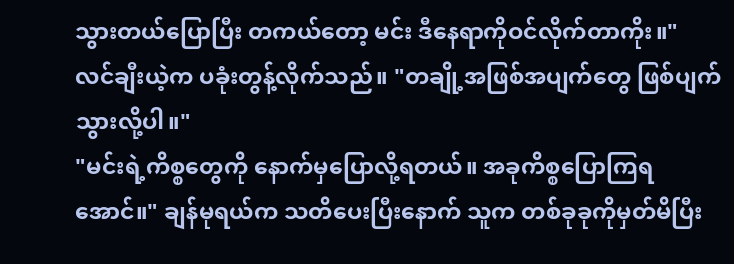သွားတယ်ပြောပြီး တကယ်တော့ မင်း ဒီနေရာကိုဝင်လိုက်တာကိုး။"
လင်ချီးယဲ့က ပခုံးတွန့်လိုက်သည်။ "တချို့အဖြစ်အပျက်တွေ ဖြစ်ပျက်သွားလို့ပါ။"
"မင်းရဲ့ကိစ္စတွေကို နောက်မှပြောလို့ရတယ်။ အခုကိစ္စပြောကြရအောင်။" ချန်မုရယ်က သတိပေးပြီးနောက် သူက တစ်ခုခုကိုမှတ်မိပြီး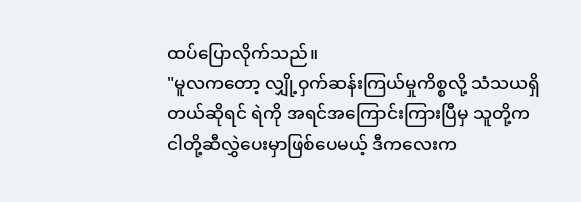ထပ်ပြောလိုက်သည်။
"မူလကတော့ လျှို့ဝှက်ဆန်းကြယ်မှုကိစ္စလို့ သံသယရှိတယ်ဆိုရင် ရဲကို အရင်အကြောင်းကြားပြီမှ သူတို့က ငါတို့ဆီလွှဲပေးမှာဖြစ်ပေမယ့် ဒီကလေးက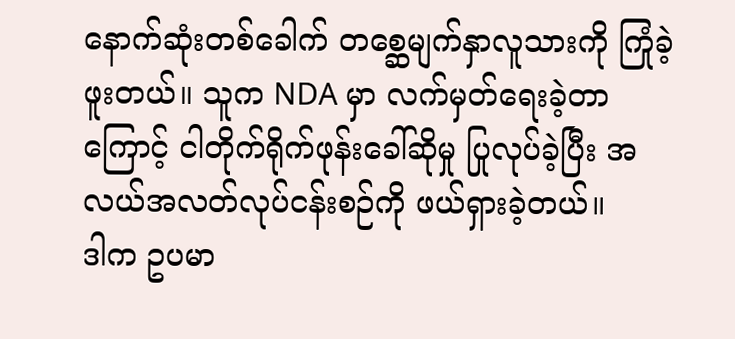နောက်ဆုံးတစ်ခေါက် တစ္ဆေမျက်နှာလူသားကို ကြုံခဲ့ဖူးတယ်။ သူက NDA မှာ လက်မှတ်ရေးခဲ့တာကြောင့် ငါတိုက်ရိုက်ဖုန်းခေါ်ဆိုမှု ပြုလုပ်ခဲ့ပြီး အလယ်အလတ်လုပ်ငန်းစဉ်ကို ဖယ်ရှားခဲ့တယ်။
ဒါက ဥပမာ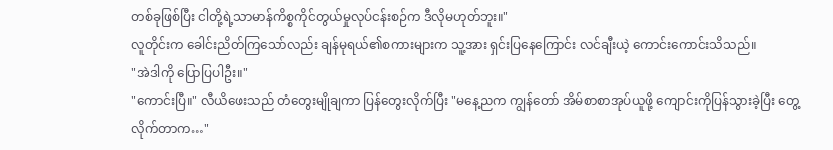တစ်ခုဖြစ်ပြီး ငါတို့ရဲ့သာမာန်ကိစ္စကိုင်တွယ်မှုလုပ်ငန်းစဉ်က ဒီလိုမဟုတ်ဘူး။"
လူတိုင်းက ခေါင်းညိတ်ကြသော်လည်း ချန်မုရယ်၏စကားများက သူ့အား ရှင်းပြနေကြောင်း လင်ချီးယဲ့ ကောင်းကောင်းသိသည်။
"အဲဒါကို ပြောပြပါဦး။"
"ကောင်းပြီ။" လီယိဖေးသည် တံတွေးမျိုချကာ ပြန်တွေးလိုက်ပြီး "မနေ့ညက ကျွန်တော် အိမ်စာစာအုပ်ယူဖို့ ကျောင်းကိုပြန်သွားခဲ့ပြီး တွေ့လိုက်တာက…"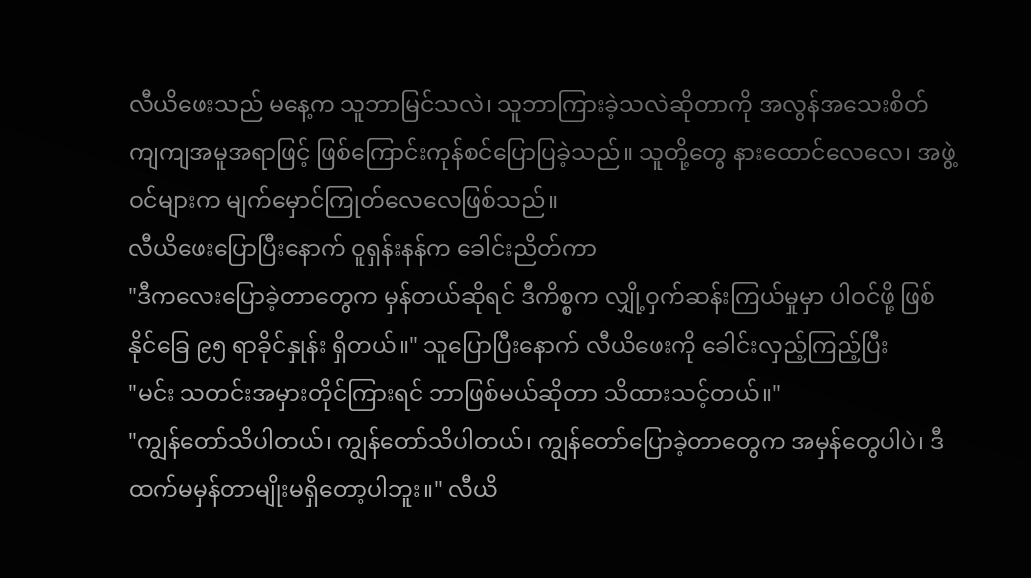လီယိဖေးသည် မနေ့က သူဘာမြင်သလဲ၊ သူဘာကြားခဲ့သလဲဆိုတာကို အလွန်အသေးစိတ်ကျကျအမူအရာဖြင့် ဖြစ်ကြောင်းကုန်စင်ပြောပြခဲ့သည်။ သူတို့တွေ နားထောင်လေလေ၊ အဖွဲ့ဝင်များက မျက်မှောင်ကြုတ်လေလေဖြစ်သည်။
လီယိဖေးပြောပြီးနောက် ဝူရှန်းနန်က ခေါင်းညိတ်ကာ
"ဒီကလေးပြောခဲ့တာတွေက မှန်တယ်ဆိုရင် ဒီကိစ္စက လျှို့ဝှက်ဆန်းကြယ်မှုမှာ ပါဝင်ဖို့ ဖြစ်နိုင်ခြေ ၉၅ ရာခိုင်နှုန်း ရှိတယ်။" သူပြောပြီးနောက် လီယိဖေးကို ခေါင်းလှည့်ကြည့်ပြီး
"မင်း သတင်းအမှားတိုင်ကြားရင် ဘာဖြစ်မယ်ဆိုတာ သိထားသင့်တယ်။"
"ကျွန်တော်သိပါတယ်၊ ကျွန်တော်သိပါတယ်၊ ကျွန်တော်ပြောခဲ့တာတွေက အမှန်တွေပါပဲ၊ ဒီထက်မမှန်တာမျိုးမရှိတော့ပါဘူး။" လီယိ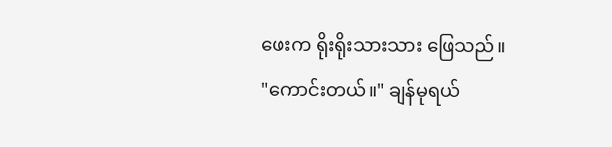ဖေးက ရိုးရိုးသားသား ဖြေသည်။
"ကောင်းတယ်။" ချန်မုရယ်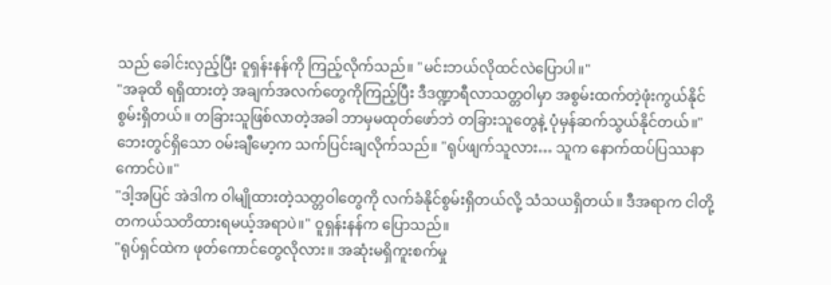သည် ခေါင်းလှည့်ပြီး ဝူရှန်းနန်ကို ကြည့်လိုက်သည်။ "မင်းဘယ်လိုထင်လဲပြောပါ။"
"အခုထိ ရရှိထားတဲ့ အချက်အလက်တွေကိုကြည့်ပြီး ဒီဒဏ္ဍာရီလာသတ္တဝါမှာ အစွမ်းထက်တဲ့ဖုံးကွယ်နိုင်စွမ်းရှိတယ်။ တခြားသူဖြစ်လာတဲ့အခါ ဘာမှမထုတ်ဖော်ဘဲ တခြားသူတွေနဲ့ ပုံမှန်ဆက်သွယ်နိုင်တယ်။"
ဘေးတွင်ရှိသော ဝမ်းချီမော့က သက်ပြင်းချလိုက်သည်။ "ရုပ်ဖျက်သူလား… သူက နောက်ထပ်ပြဿနာကောင်ပဲ။"
"ဒါ့အပြင် အဲဒါက ဝါမျိုထားတဲ့သတ္တဝါတွေကို လက်ခံနိုင်စွမ်းရှိတယ်လို့ သံသယရှိတယ်။ ဒီအရာက ငါတို့တကယ်သတိထားရမယ့်အရာပဲ။" ဝူရှန်းနန်က ပြောသည်။
"ရုပ်ရှင်ထဲက ဖုတ်ကောင်တွေလိုလား။ အဆုံးမရှိကူးစက်မှု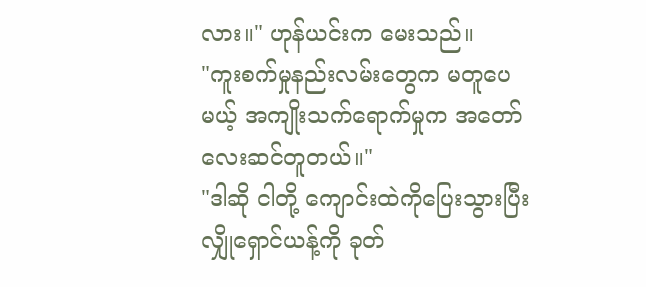လား။" ဟုန်ယင်းက မေးသည်။
"ကူးစက်မှုနည်းလမ်းတွေက မတူပေမယ့် အကျိုးသက်ရောက်မှုက အတော်လေးဆင်တူတယ်။"
"ဒါဆို ငါတို့ ကျောင်းထဲကိုပြေးသွားပြီး လျှိုရှောင်ယန့်ကို ခုတ်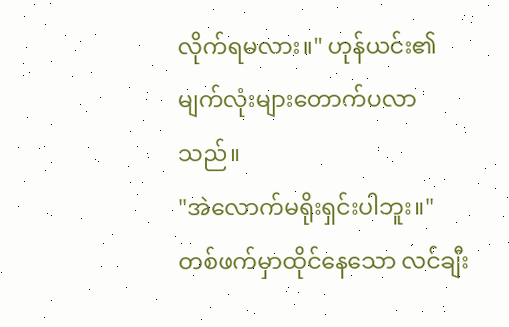လိုက်ရမလား။" ဟုန်ယင်း၏မျက်လုံးများတောက်ပလာသည်။
"အဲလောက်မရိုးရှင်းပါဘူး။" တစ်ဖက်မှာထိုင်နေသော လင်ချီး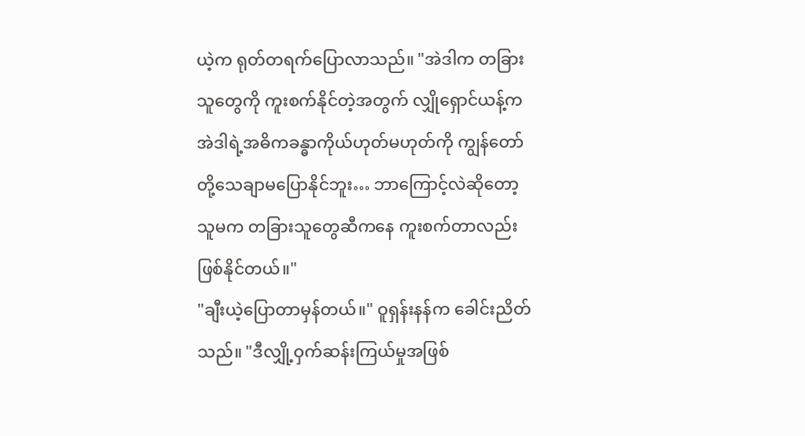ယဲ့က ရုတ်တရက်ပြောလာသည်။ "အဲဒါက တခြားသူတွေကို ကူးစက်နိုင်တဲ့အတွက် လျှိုရှောင်ယန့်က အဲဒါရဲ့အဓိကခန္ဓာကိုယ်ဟုတ်မဟုတ်ကို ကျွန်တော်တို့သေချာမပြောနိုင်ဘူး… ဘာကြောင့်လဲဆိုတော့ သူမက တခြားသူတွေဆီကနေ ကူးစက်တာလည်း ဖြစ်နိုင်တယ်။"
"ချီးယဲ့ပြောတာမှန်တယ်။" ဝူရှန်းနန်က ခေါင်းညိတ်သည်။ "ဒီလျှို့ဝှက်ဆန်းကြယ်မှုအဖြစ်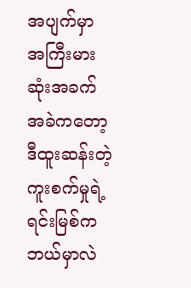အပျက်မှာ အကြီးမားဆုံးအခက်အခဲကတော့ ဒီထူးဆန်းတဲ့ ကူးစက်မှုရဲ့ ရင်းမြစ်က ဘယ်မှာလဲ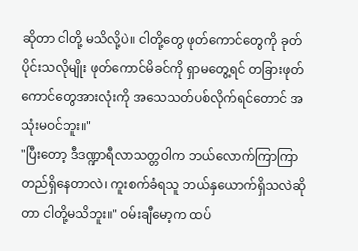ဆိုတာ ငါတို့ မသိလို့ပဲ။ ငါတို့တွေ ဖုတ်ကောင်တွေကို ခုတ်ပိုင်းသလိုမျိုး ဖုတ်ကောင်မိခင်ကို ရှာမတွေ့ရင် တခြားဖုတ်ကောင်တွေအားလုံးကို အသေသတ်ပစ်လိုက်ရင်တောင် အသုံးမဝင်ဘူး။"
"ပြီးတော့ ဒီဒဏ္ဍာရီလာသတ္တဝါက ဘယ်လောက်ကြာကြာ တည်ရှိနေတာလဲ၊ ကူးစက်ခံရသူ ဘယ်နှယောက်ရှိသလဲဆိုတာ ငါတို့မသိဘူး။" ဝမ်းချီမော့က ထပ်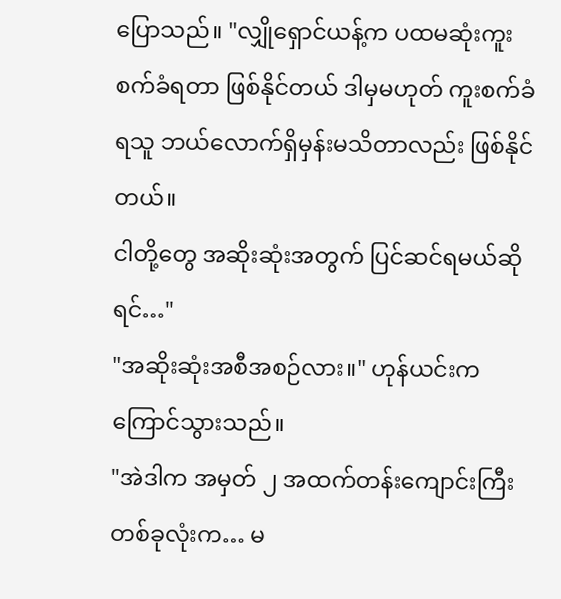ပြောသည်။ "လျှိုရှောင်ယန့်က ပထမဆုံးကူးစက်ခံရတာ ဖြစ်နိုင်တယ် ဒါမှမဟုတ် ကူးစက်ခံရသူ ဘယ်လောက်ရှိမှန်းမသိတာလည်း ဖြစ်နိုင်တယ်။
ငါတို့တွေ အဆိုးဆုံးအတွက် ပြင်ဆင်ရမယ်ဆိုရင်…"
"အဆိုးဆုံးအစီအစဉ်လား။" ဟုန်ယင်းက ကြောင်သွားသည်။
"အဲဒါက အမှတ် ၂ အထက်တန်းကျောင်းကြီးတစ်ခုလုံးက… မ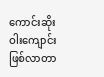ကောင်းဆိုးဝါးကျောင်းဖြစ်လာတာ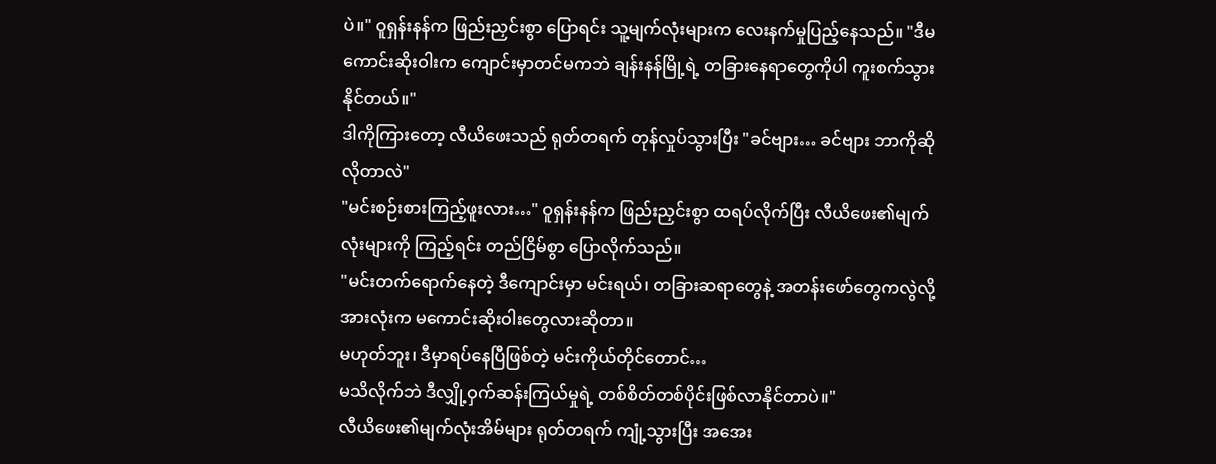ပဲ။" ဝူရှန်းနန်က ဖြည်းညှင်းစွာ ပြောရင်း သူ့မျက်လုံးများက လေးနက်မှုပြည့်နေသည်။ "ဒီမကောင်းဆိုးဝါးက ကျောင်းမှာတင်မကဘဲ ချန်းနန်မြို့ရဲ့ တခြားနေရာတွေကိုပါ ကူးစက်သွားနိုင်တယ်။"
ဒါကိုကြားတော့ လီယိဖေးသည် ရုတ်တရက် တုန်လှုပ်သွားပြီး "ခင်ဗျား… ခင်ဗျား ဘာကိုဆိုလိုတာလဲ"
"မင်းစဉ်းစားကြည့်ဖူးလား…" ဝူရှန်းနန်က ဖြည်းညှင်းစွာ ထရပ်လိုက်ပြီး လီယိဖေး၏မျက်လုံးများကို ကြည့်ရင်း တည်ငြိမ်စွာ ပြောလိုက်သည်။
"မင်းတက်ရောက်နေတဲ့ ဒီကျောင်းမှာ မင်းရယ်၊ တခြားဆရာတွေနဲ့ အတန်းဖော်တွေကလွဲလို့ အားလုံးက မကောင်းဆိုးဝါးတွေလားဆိုတာ။
မဟုတ်ဘူး၊ ဒီမှာရပ်နေပြီဖြစ်တဲ့ မင်းကိုယ်တိုင်တောင်…
မသိလိုက်ဘဲ ဒီလျှို့ဝှက်ဆန်းကြယ်မှုရဲ့ တစ်စိတ်တစ်ပိုင်းဖြစ်လာနိုင်တာပဲ။"
လီယိဖေး၏မျက်လုံးအိမ်များ ရုတ်တရက် ကျုံ့သွားပြီး အအေး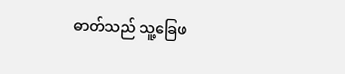ဓာတ်သည် သူ့ခြေဖ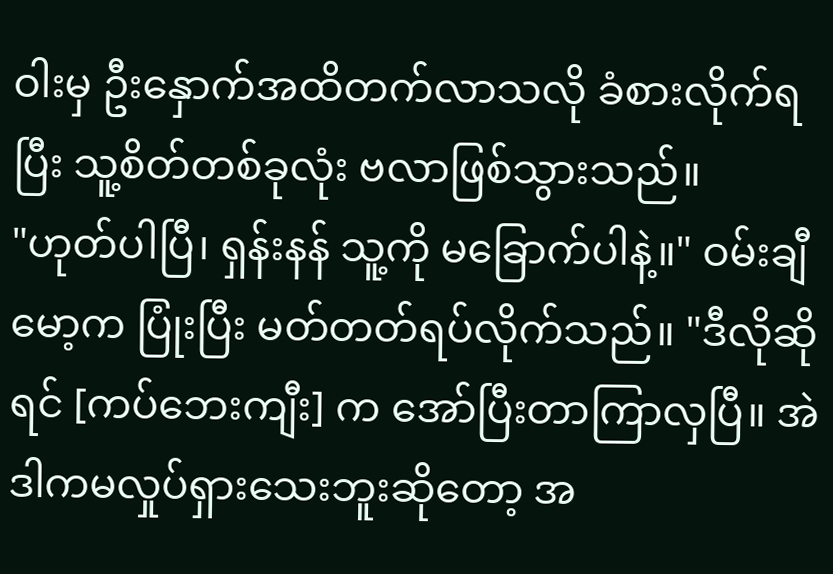ဝါးမှ ဦးနှောက်အထိတက်လာသလို ခံစားလိုက်ရပြီး သူ့စိတ်တစ်ခုလုံး ဗလာဖြစ်သွားသည်။
"ဟုတ်ပါပြီ၊ ရှန်းနန် သူ့ကို မခြောက်ပါနဲ့။" ဝမ်းချီမော့က ပြုံးပြီး မတ်တတ်ရပ်လိုက်သည်။ "ဒီလိုဆိုရင် [ကပ်ဘေးကျီး] က အော်ပြီးတာကြာလှပြီ။ အဲဒါကမလှုပ်ရှားသေးဘူးဆိုတော့ အ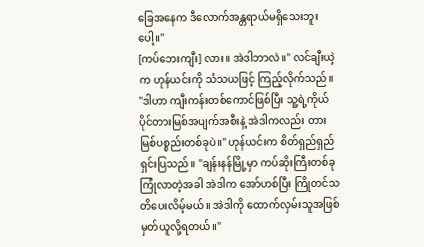ခြေအနေက ဒီလောက်အန္တရာယ်မရှိသေးဘူးပေါ့။"
[ကပ်ဘေးကျီး] လား။ အဲဒါဘာလဲ။" လင်ချီးယဲ့က ဟုန်ယင်းကို သံသယဖြင့် ကြည့်လိုက်သည်။
"ဒါဟာ ကျီးကန်းတစ်ကောင်ဖြစ်ပြီး သူ့ရဲ့ကိုယ်ပိုင်တားမြစ်အပျက်အစီးနဲ့ အဲဒါကလည်း တားမြစ်ပစ္စည်းတစ်ခုပဲ။" ဟုန်ယင်းက စိတ်ရှည်ရှည်ရှင်းပြသည်။ "ချန်းနန်မြို့မှာ ကပ်ဆိုးကြီးတစ်ခုကြုံလာတဲ့အခါ အဲဒါက အော်ဟစ်ပြီး ကြိုတင်သတိပေးလိမ့်မယ်။ အဲဒါကို ထောက်လှမ်းသူအဖြစ် မှတ်ယူလို့ရတယ်။"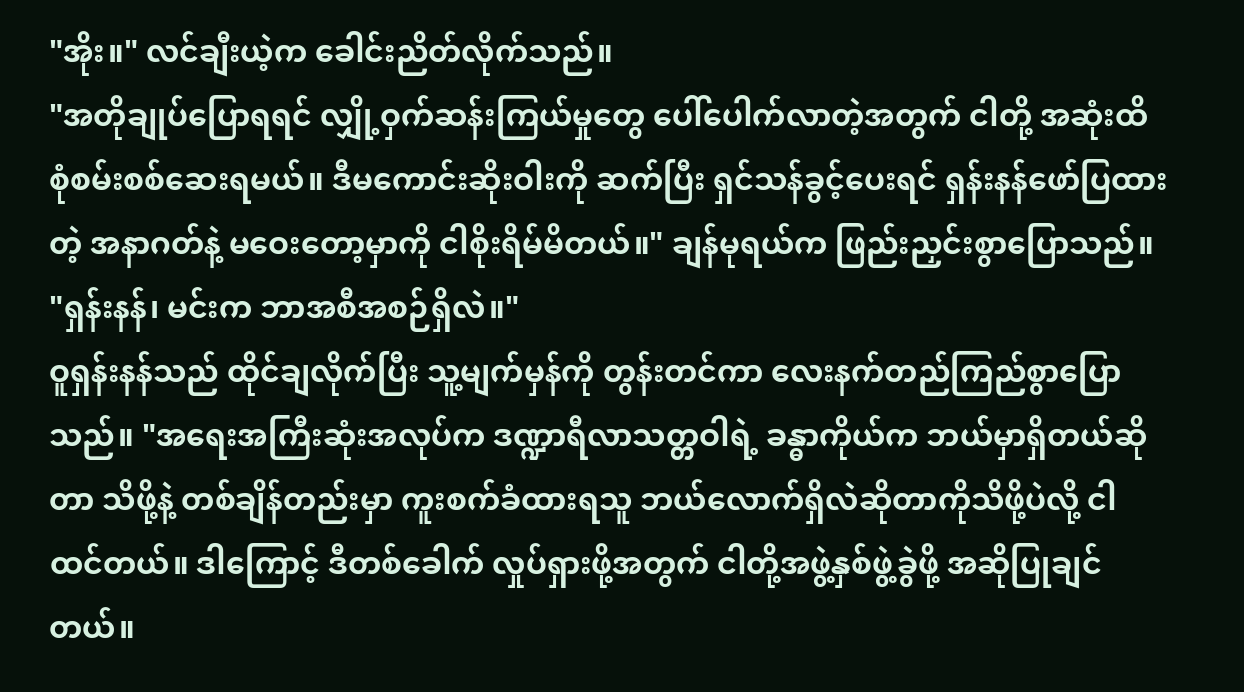"အိုး။" လင်ချီးယဲ့က ခေါင်းညိတ်လိုက်သည်။
"အတိုချုပ်ပြောရရင် လျှို့ဝှက်ဆန်းကြယ်မှုတွေ ပေါ်ပေါက်လာတဲ့အတွက် ငါတို့ အဆုံးထိ စုံစမ်းစစ်ဆေးရမယ်။ ဒီမကောင်းဆိုးဝါးကို ဆက်ပြီး ရှင်သန်ခွင့်ပေးရင် ရှန်းနန်ဖော်ပြထားတဲ့ အနာဂတ်နဲ့ မဝေးတော့မှာကို ငါစိုးရိမ်မိတယ်။" ချန်မုရယ်က ဖြည်းညှင်းစွာပြောသည်။ "ရှန်းနန်၊ မင်းက ဘာအစီအစဉ်ရှိလဲ။"
ဝူရှန်းနန်သည် ထိုင်ချလိုက်ပြီး သူ့မျက်မှန်ကို တွန်းတင်ကာ လေးနက်တည်ကြည်စွာပြောသည်။ "အရေးအကြီးဆုံးအလုပ်က ဒဏ္ဍာရီလာသတ္တဝါရဲ့ ခန္ဓာကိုယ်က ဘယ်မှာရှိတယ်ဆိုတာ သိဖို့နဲ့ တစ်ချိန်တည်းမှာ ကူးစက်ခံထားရသူ ဘယ်လောက်ရှိလဲဆိုတာကိုသိဖို့ပဲလို့ ငါထင်တယ်။ ဒါကြောင့် ဒီတစ်ခေါက် လှုပ်ရှားဖို့အတွက် ငါတို့အဖွဲ့နှစ်ဖွဲ့ခွဲဖို့ အဆိုပြုချင်တယ်။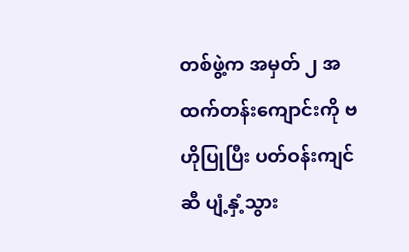တစ်ဖွဲ့က အမှတ် ၂ အထက်တန်းကျောင်းကို ဗဟိုပြုပြီး ပတ်ဝန်းကျင်ဆီ ပျံ့နှံ့သွား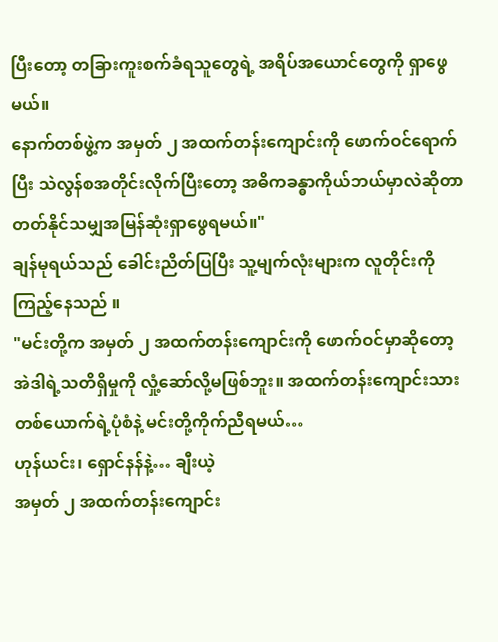ပြီးတော့ တခြားကူးစက်ခံရသူတွေရဲ့ အရိပ်အယောင်တွေကို ရှာဖွေမယ်။
နောက်တစ်ဖွဲ့က အမှတ် ၂ အထက်တန်းကျောင်းကို ဖောက်ဝင်ရောက်ပြီး သဲလွန်စအတိုင်းလိုက်ပြီးတော့ အဓိကခန္ဓာကိုယ်ဘယ်မှာလဲဆိုတာ တတ်နိုင်သမျှအမြန်ဆုံးရှာဖွေရမယ်။"
ချန်မုရယ်သည် ခေါင်းညိတ်ပြပြီး သူ့မျက်လုံးများက လူတိုင်းကို ကြည့်နေသည် ။
"မင်းတို့က အမှတ် ၂ အထက်တန်းကျောင်းကို ဖောက်ဝင်မှာဆိုတော့ အဲဒါရဲ့သတိရှိမှုကို လှုံ့ဆော်လို့မဖြစ်ဘူး။ အထက်တန်းကျောင်းသားတစ်ယောက်ရဲ့ပုံစံနဲ့ မင်းတို့ကိုက်ညီရမယ်…
ဟုန်ယင်း၊ ရှောင်နန်နဲ့… ချီးယဲ့
အမှတ် ၂ အထက်တန်းကျောင်း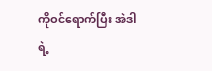ကိုဝင်ရောက်ပြီး အဲဒါရဲ့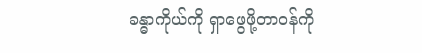ခန္ဓာကိုယ်ကို ရှာဖွေဖို့တာဝန်ကို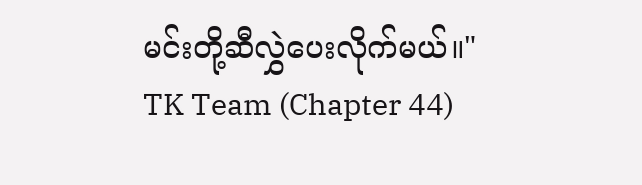မင်းတို့ဆီလွှဲပေးလိုက်မယ်။"
TK Team (Chapter 44)